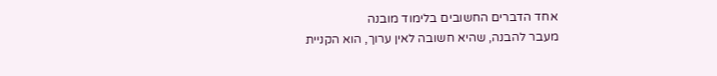אחד הדברים החשובים בלימוד מובנה
מעבר להבנה, שהיא חשובה לאין ערוך, הוא הקניית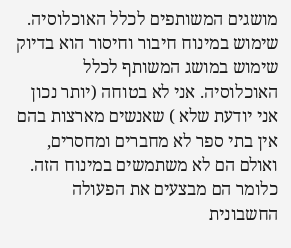מושגים המשותפים לכלל האוכלוסיה. שימוש במינוח חיבור וחיסור הוא בדיוק שימוש במושג המשותף לכלל האוכלוסיה. אני לא בטוחה (יותר נכון אני יודעת שלא ) שאנשים מארצות בהם אין בתי ספר לא מחברים ומחסרים, ואולם הם לא משתמשים במינוח הזה. כלומר הם מבצעים את הפעולה החשבונית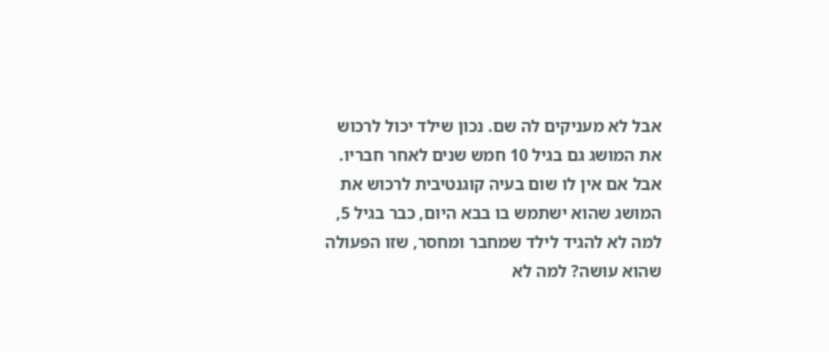אבל לא מעניקים לה שם. נכון שילד יכול לרכוש את המושג גם בגיל 10 חמש שנים לאחר חבריו. אבל אם אין לו שום בעיה קוגנטיבית לרכוש את המושג שהוא ישתמש בו בבא היום, כבר בגיל 5, למה לא להגיד לילד שמחבר ומחסר, שזו הפעולה שהוא עושה? למה לא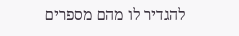להגדיר לו מהם מספרים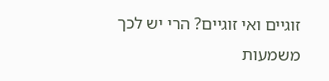זוגיים ואי זוגיים? הרי יש לכך משמעות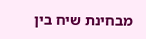מבחינת שיח בין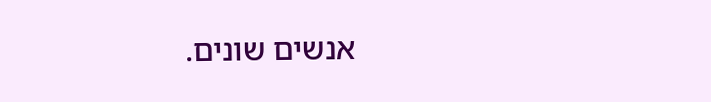אנשים שונים.